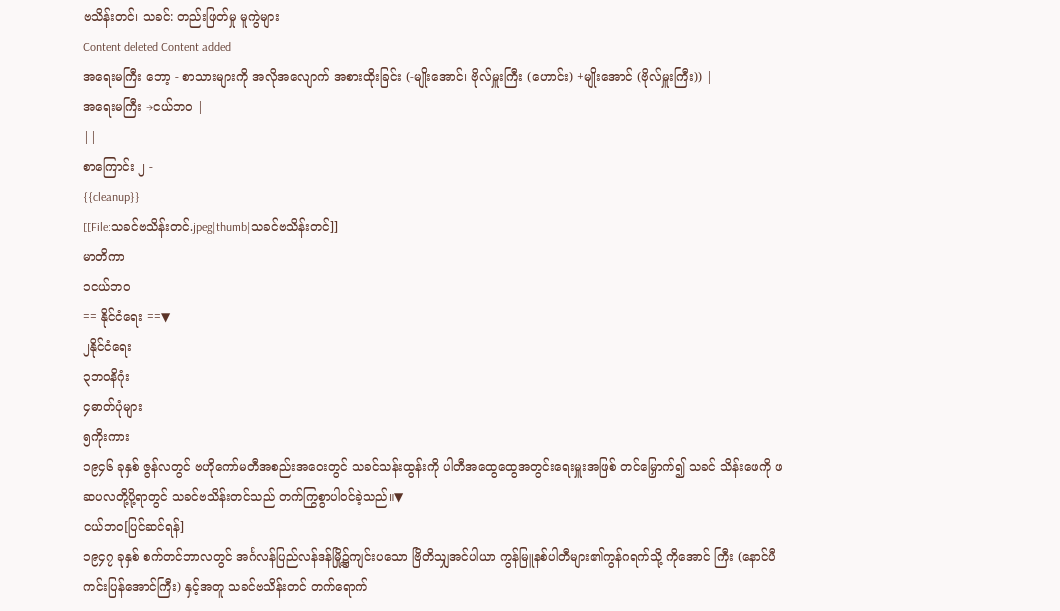ဗသိန်းတင်၊ သခင်: တည်းဖြတ်မှု မူကွဲများ
Content deleted Content added
အရေးမကြီး ဘော့ - စာသားများကို အလိုအလျောက် အစားထိုးခြင်း (-မျိုးအောင်၊ ဗိုလ်မှူးကြီး (ဟောင်း) +မျိုးအောင် (ဗိုလ်မှူးကြီး)) |
အရေးမကြီး →ငယ်ဘဝ |
||
စာကြောင်း ၂ -
{{cleanup}}
[[File:သခင်ဗသိန်းတင်.jpeg|thumb|သခင်ဗသိန်းတင်]]
မာတိကာ
၁ငယ်ဘဝ
== နိုင်ငံရေး ==▼
၂နိုင်ငံရေး
၃ဘဝနိဂုံး
၄ဓာတ်ပုံများ
၅ကိုးကား
၁၉၄၆ ခုနှစ် ဇွန်လတွင် ဗဟိုကော်မတီအစည်းအဝေးတွင် သခင်သန်းထွန်းကို ပါတီအထွေထွေအတွင်းရေးမှူးအဖြစ် တင်မြှောက်၍ သခင် သိန်းဖေကို ဖဆပလတို့ပို့ရာတွင် သခင်ဗသိန်းတင်သည် တက်ကြွစွာပါဝင်ခဲ့သည်။▼
ငယ်ဘဝ[ပြင်ဆင်ရန်]
၁၉၄၇ ခုနှစ် စက်တင်ဘာလတွင် အင်္ဂလန်ပြည်လန်ဒန်မြို့၌ကျင်းပသော ဗြိတိသျှအင်ပါယာ ကွန်မြူနစ်ပါတီများ၏ကွန်ဂရက်သို့ ကိုအောင် ကြီး (နောင်ပီကင်းပြန်အောင်ကြီး) နှင့်အတူ သခင်ဗသိန်းတင် တက်ရောက်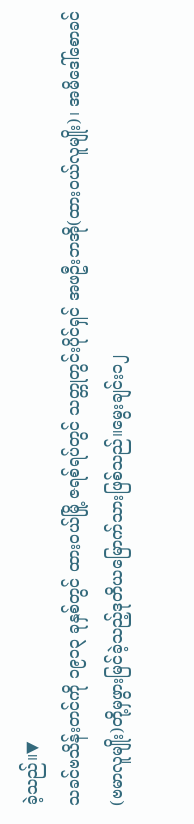ခဲ့သည်။▼
သခင်ဗသိန်းတင်ကို ၁၉၁၃ ခုနှစ်တွင် ထားဝယ်မြို့ ဇရစ်ရပ်တွင် သတ္တုတွင်းပိုင်ရှင် အဖဦးဘအို(ထားဝယ်လူမျိုး)၊ အမိဒေါ်စောခင်(ဗမာလူမျိုး)တို့မှဖွားမြင်ခဲ့သည့်ဒုတိယမြောက်သားဖြစ်သည်။မွေးချင်း၁၂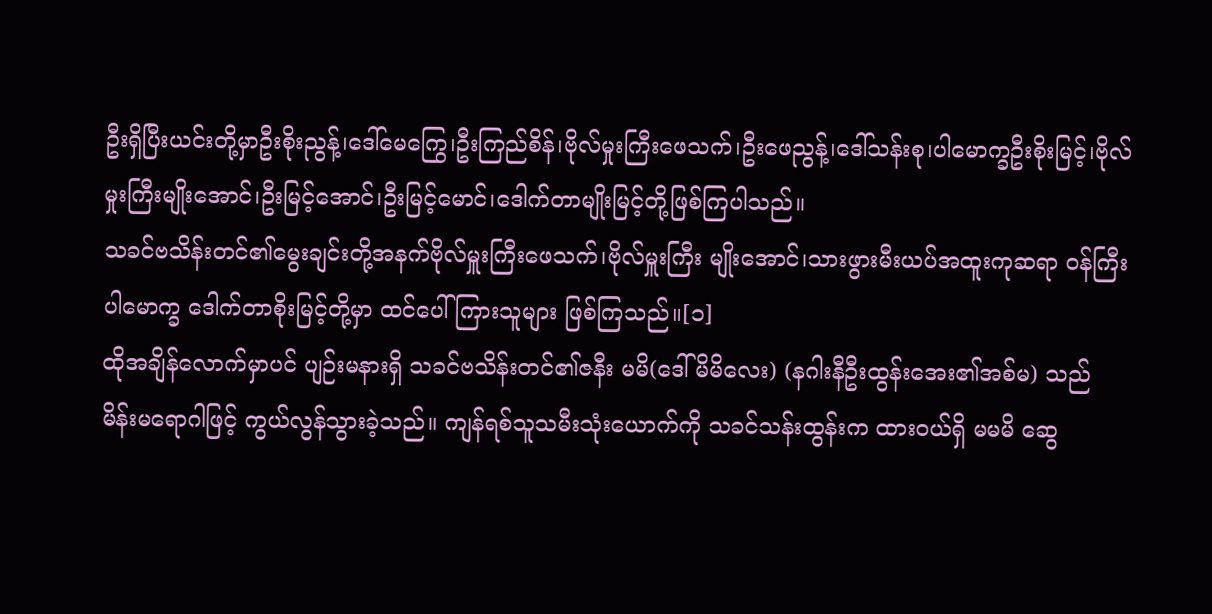ဦးရှိပြီးယင်းတို့မှာဦးစိုးညွန့်၊ဒေါ်မေကြွေ၊ဦးကြည်စိန်၊ဗိုလ်မှုးကြီးဖေသက်၊ဦးဖေညွန့်၊ဒေါ်သန်းစု၊ပါမောက္ခဦးစိုးမြင့်၊ဗိုလ်မှုးကြီးမျိုးအောင်၊ဦးမြင့်အောင်၊ဦးမြင့်မောင်၊ဒေါက်တာမျိုးမြင့်တို့ဖြစ်ကြပါသည်။
သခင်ဗသိန်းတင်၏မွေးချင်းတို့အနက်ဗိုလ်မှူးကြီးဖေသက်၊ဗိုလ်မှူးကြီး မျိုးအောင်၊သားဖွားမီးယပ်အထူးကုဆရာ ဝန်ကြီး ပါမောက္ခ ဒေါက်တာစိုးမြင့်တို့မှာ ထင်ပေါ်ကြားသူများ ဖြစ်ကြသည်။[၁]
ထိုအချိန်လောက်မှာပင် ပျဉ်းမနားရှိ သခင်ဗသိန်းတင်၏ဇနီး မမိ(ဒေါ်မိမိလေး) (နဂါးနီဦးထွန်းအေး၏အစ်မ) သည် မိန်းမရောဂါဖြင့် ကွယ်လွန်သွားခဲ့သည်။ ကျန်ရစ်သူသမီးသုံးယောက်ကို သခင်သန်းထွန်းက ထားဝယ်ရှိ မမမိ ဆွေ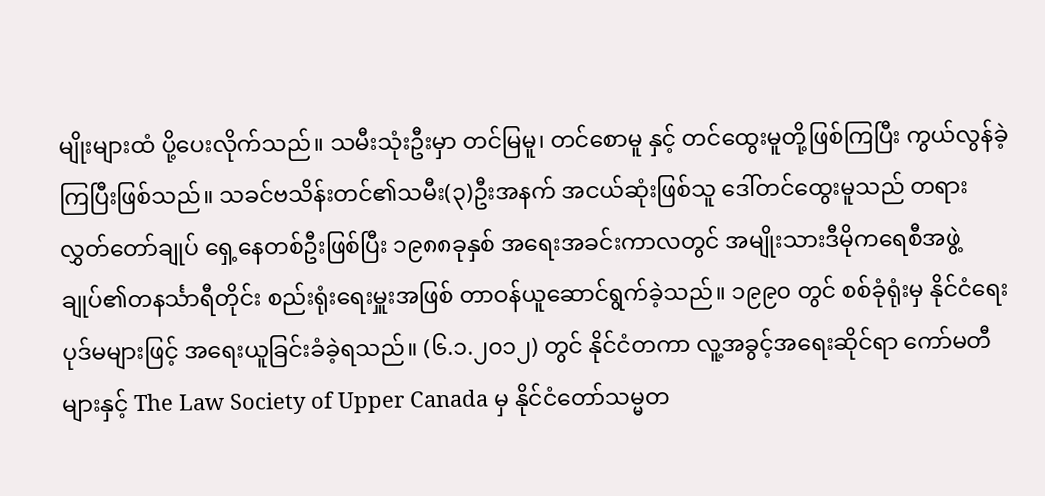မျိုးများထံ ပို့ပေးလိုက်သည်။ သမီးသုံးဦးမှာ တင်မြမူ၊ တင်စောမူ နှင့် တင်ထွေးမူတို့ဖြစ်ကြပြီး ကွယ်လွန်ခဲ့ကြပြီးဖြစ်သည်။ သခင်ဗသိန်းတင်၏သမီး(၃)ဦးအနက် အငယ်ဆုံးဖြစ်သူ ဒေါ်တင်ထွေးမူသည် တရားလွှတ်တော်ချုပ် ရှေ့နေတစ်ဦးဖြစ်ပြီး ၁၉၈၈ခုနှစ် အရေးအခင်းကာလတွင် အမျိုးသားဒီမိုကရေစီအဖွဲ့ချုပ်၏တနင်္သာရီတိုင်း စည်းရုံးရေးမှူးအဖြစ် တာဝန်ယူဆောင်ရွက်ခဲ့သည်။ ၁၉၉၀ တွင် စစ်ခုံရုံးမှ နိုင်ငံရေးပုဒ်မများဖြင့် အရေးယူခြင်းခံခဲ့ရသည်။ (၆.၁.၂၀၁၂) တွင် နိုင်ငံတကာ လူ့အခွင့်အရေးဆိုင်ရာ ကော်မတီများနှင့် The Law Society of Upper Canada မှ နိုင်ငံတော်သမ္မတ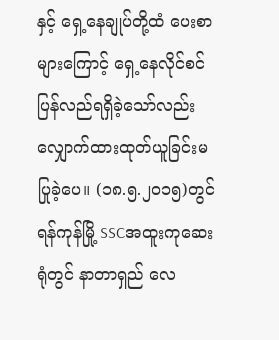နှင့် ရှေ့နေချုပ်တို့ထံ ပေးစာများကြောင့် ရှေ့နေလိုင်စင် ပြန်လည်ရရှိခဲ့သော်လည်း လျှောက်ထားထုတ်ယူခြင်းမပြုခဲ့ပေ။ (၁၈.၅.၂၀၁၅)တွင်ရန်ကုန်မြို့ SSCအထူးကုဆေးရုံတွင် နာတာရှည် လေ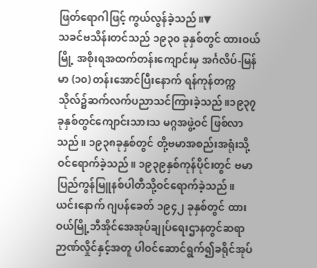ဖြတ်ရောဂါဖြင့် ကွယ်လွန်ခဲ့သည်။▼
သခင်ဗသိန်းတင်သည် ၁၉၃၀ ခုနှစ်တွင် ထားဝယ်မြို့ အစိုးရအထက်တန်းကျောင်းမှ အင်္ဂလိပ်-မြန်မာ (၁၀) တန်းအောင်ပြီးနောက် ရန်ကုန်တက္ကသိုလ်၌ဆက်လက်ပညာသင်ကြားခဲ့သည်။၁၉၃၇ခုနှစ်တွင်ကျောင်းသားသ မဂ္ဂအဖွဲ့ဝင် ဖြစ်လာသည်။ ၁၉၃၈ခုနှစ်တွင် တို့ဗမာအစည်းအရုံးသို့ ဝင်ရောက်ခဲ့သည်။ ၁၉၃၉နှစ်ကုန်ပိုင်းတွင် ဗမာပြည်ကွန်မြူနစ်ပါတီသို့ဝင်ရောက်ခဲ့သည်။
ယင်းနောက် ဂျပန်ခေတ် ၁၉၄၂ ခုနှစ်တွင် ထားဝယ်မြို့ဘီအိုင်အေအုပ်ချုပ်ရေးဌာနတွင်ဆရာဉာဏ်လှိုင်နှင့်အတူ ပါဝင်ဆောင်ရွက်၍ခရိုင်အုပ်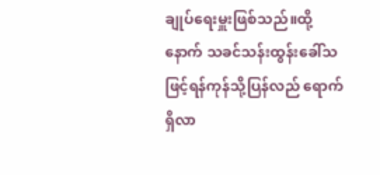ချုပ်ရေးမှူးဖြစ်သည်။ထို့နောက် သခင်သန်းထွန်းခေါ်သဖြင့်ရန်ကုန်သို့ပြန်လည် ရောက်ရှိလာ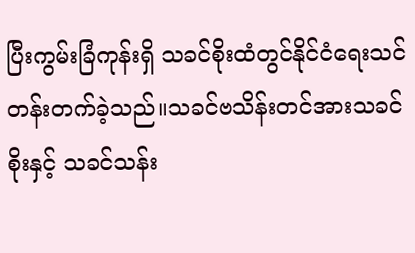ပြီးကွမ်းခြံကုန်းရှိ သခင်စိုးထံတွင်နိုင်ငံရေးသင်တန်းတက်ခဲ့သည်။သခင်ဗသိန်းတင်အားသခင်စိုးနှင့် သခင်သန်း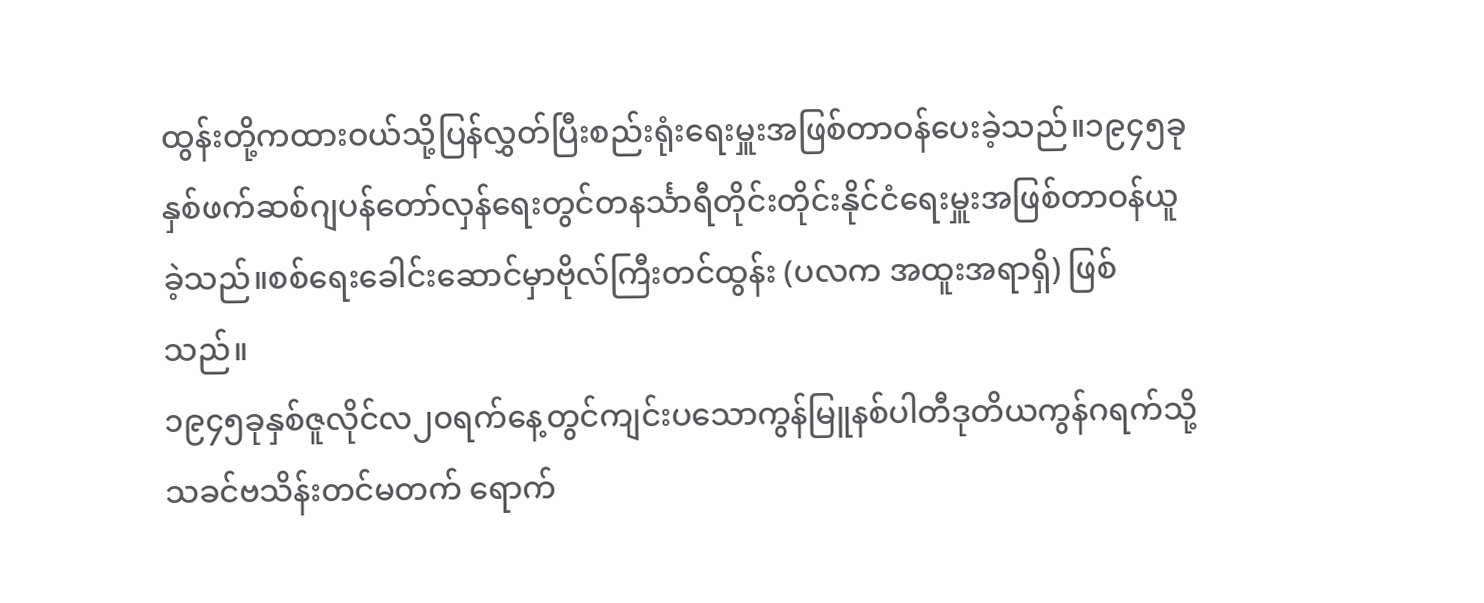ထွန်းတို့ကထားဝယ်သို့ပြန်လွှတ်ပြီးစည်းရုံးရေးမှူးအဖြစ်တာဝန်ပေးခဲ့သည်။၁၉၄၅ခုနှစ်ဖက်ဆစ်ဂျပန်တော်လှန်ရေးတွင်တနင်္သာရီတိုင်းတိုင်းနိုင်ငံရေးမှူးအဖြစ်တာဝန်ယူခဲ့သည်။စစ်ရေးခေါင်းဆောင်မှာဗိုလ်ကြီးတင်ထွန်း (ပလက အထူးအရာရှိ) ဖြစ်သည်။
၁၉၄၅ခုနှစ်ဇူလိုင်လ၂၀ရက်နေ့တွင်ကျင်းပသောကွန်မြူနစ်ပါတီဒုတိယကွန်ဂရက်သို့သခင်ဗသိန်းတင်မတက် ရောက်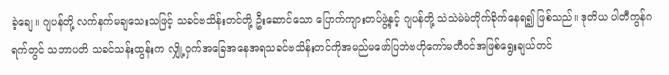ခဲ့ချေ။ ဂျပန်တို့ လက်နက်မချသေးသဖြင့် သခင်ဗသိန်းတင်တို့ ဦးဆောင်သော ပြောက်ကျားတပ်ဖွဲ့နှင့် ဂျပန်တို့ သဲသဲမဲမဲတိုက်ခိုက်နေရ၍ ဖြစ်သည်။ ဒုတိယ ပါတီကွန်ဂရက်တွင် သဘာပတိ သခင်သန်းထွန်းက လျှို့ဝှက်အခြေအနေအရသခင်ဗသိန်းတင်ကိုအမည်မဖော်ပြဘဲဗဟိုကော်မတီဝင်အဖြစ်ရွေးချယ်တင်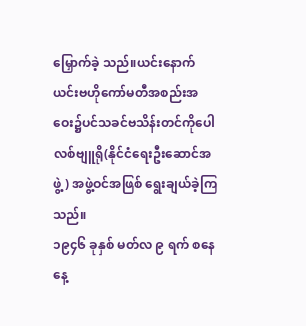မြှောက်ခဲ့ သည်။ယင်းနောက်ယင်းဗဟိုကော်မတီအစည်းအဝေး၌ပင်သခင်ဗသိန်းတင်ကိုပေါလစ်ဗျူရို(နိုင်ငံရေးဦးဆောင်အဖွဲ့) အဖွဲ့ဝင်အဖြစ် ရွေးချယ်ခဲ့ကြသည်။
၁၉၄၆ ခုနှစ် မတ်လ ၉ ရက် စနေနေ့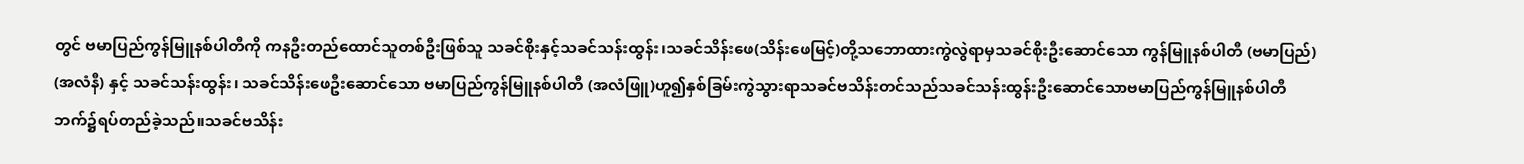တွင် ဗမာပြည်ကွန်မြူနစ်ပါတီကို ကနဦးတည်ထောင်သူတစ်ဦးဖြစ်သူ သခင်စိုးနှင့်သခင်သန်းထွန်း၊သခင်သိန်းဖေ(သိန်းဖေမြင့်)တို့သဘောထားကွဲလွဲရာမှသခင်စိုးဦးဆောင်သော ကွန်မြူနစ်ပါတီ (ဗမာပြည်) (အလံနီ) နှင့် သခင်သန်းထွန်း၊ သခင်သိန်းဖေဦးဆောင်သော ဗမာပြည်ကွန်မြူနစ်ပါတီ (အလံဖြူ)ဟူ၍နှစ်ခြမ်းကွဲသွားရာသခင်ဗသိန်းတင်သည်သခင်သန်းထွန်းဦးဆောင်သောဗမာပြည်ကွန်မြူနစ်ပါတီဘက်၌ရပ်တည်ခဲ့သည်။သခင်ဗသိန်း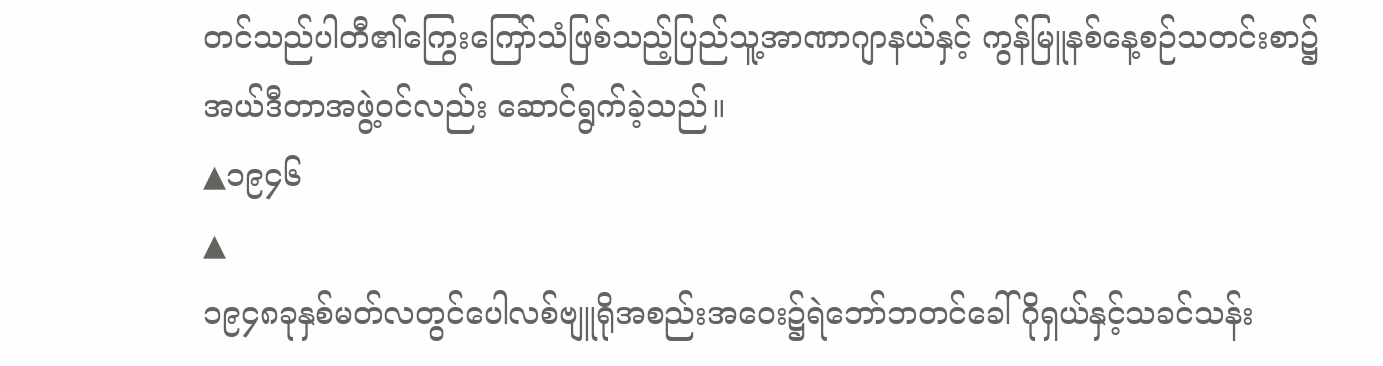တင်သည်ပါတီ၏ကြွေးကြော်သံဖြစ်သည့်ပြည်သူ့အာဏာဂျာနယ်နှင့် ကွန်မြူနစ်နေ့စဉ်သတင်းစာ၌ အယ်ဒီတာအဖွဲ့ဝင်လည်း ဆောင်ရွက်ခဲ့သည်။
▲၁၉၄၆
▲
၁၉၄၈ခုနှစ်မတ်လတွင်ပေါလစ်ဗျူရိုအစည်းအဝေး၌ရဲဘော်ဘတင်ခေါ်ဂိုရှယ်နှင့်သခင်သန်း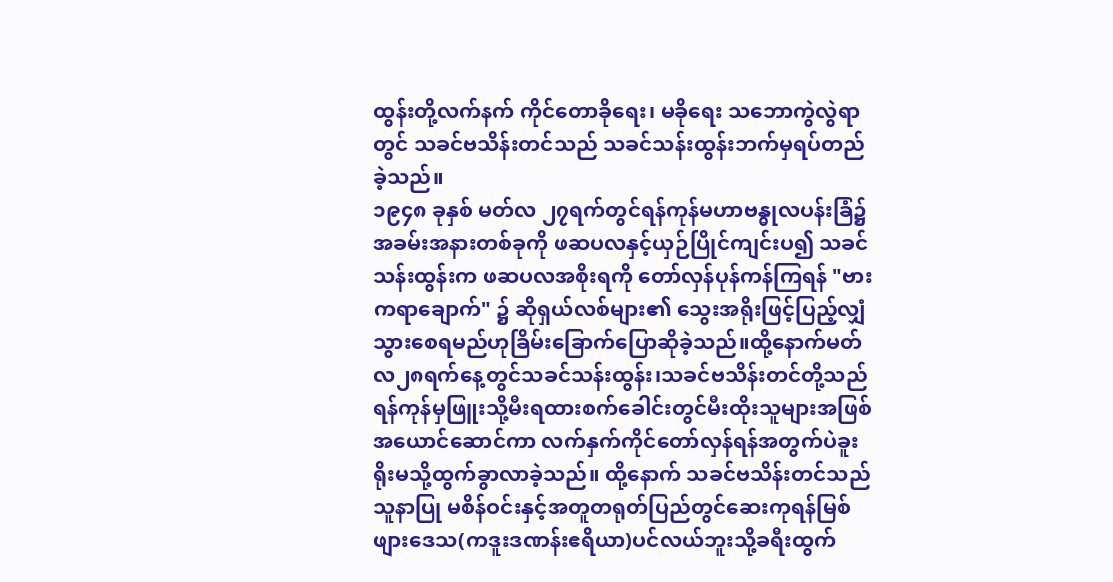ထွန်းတို့လက်နက် ကိုင်တောခိုရေး၊ မခိုရေး သဘောကွဲလွဲရာတွင် သခင်ဗသိန်းတင်သည် သခင်သန်းထွန်းဘက်မှရပ်တည်ခဲ့သည်။
၁၉၄၈ ခုနှစ် မတ်လ ၂၇ရက်တွင်ရန်ကုန်မဟာဗန္ဓုလပန်းခြံ၌အခမ်းအနားတစ်ခုကို ဖဆပလနှင့်ယှဉ်ပြိုင်ကျင်းပ၍ သခင်သန်းထွန်းက ဖဆပလအစိုးရကို တော်လှန်ပုန်ကန်ကြရန် "ဗားကရာချောက်" ၌ ဆိုရှယ်လစ်များ၏ သွေးအရိုးဖြင့်ပြည့်လျှံသွားစေရမည်ဟုခြိမ်းခြောက်ပြောဆိုခဲ့သည်။ထို့နောက်မတ်လ၂၈ရက်နေ့တွင်သခင်သန်းထွန်း၊သခင်ဗသိန်းတင်တို့သည်ရန်ကုန်မှဖြူးသို့မီးရထားစက်ခေါင်းတွင်မီးထိုးသူများအဖြစ်အယောင်ဆောင်ကာ လက်နှက်ကိုင်တော်လှန်ရန်အတွက်ပဲခူးရိုးမသို့ထွက်ခွာလာခဲ့သည်။ ထို့နောက် သခင်ဗသိန်းတင်သည် သူနာပြု မစိန်ဝင်းနှင့်အတူတရုတ်ပြည်တွင်ဆေးကုရန်မြစ်ဖျားဒေသ(ကဒူးဒဏန်းဧရိယာ)ပင်လယ်ဘူးသို့ခရီးထွက်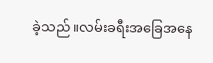ခဲ့သည်။လမ်းခရီးအခြေအနေ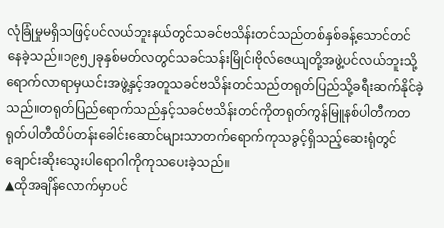လုံခြုံမှုမရှိသဖြင့်ပင်လယ်ဘူးနယ်တွင်သခင်ဗသိန်းတင်သည်တစ်နှစ်ခန့်သောင်တင်နေခဲ့သည်။၁၉၅၂ခုနှစ်မတ်လတွင်သခင်သန်းမြိုင်၊ဗိုလ်ဇေယျတို့အဖွဲ့ပင်လယ်ဘူးသို့ရောက်လာရာမှယင်းအဖွဲ့နှင့်အတူသခင်ဗသိန်းတင်သည်တရုတ်ပြည်သို့ခရီးဆက်နိုင်ခဲ့သည်။တရုတ်ပြည်ရောက်သည်နှင့်သခင်ဗသိန်းတင်ကိုတရုတ်ကွန်မြူနစ်ပါတီကတရုတ်ပါတီထိပ်တန်းခေါင်းဆောင်များသာတက်ရောက်ကုသခွင့်ရှိသည့်ဆေးရုံတွင်ချောင်းဆိုးသွေးပါရောဂါကိုကုသပေးခဲ့သည်။
▲ထိုအချိန်လောက်မှာပင်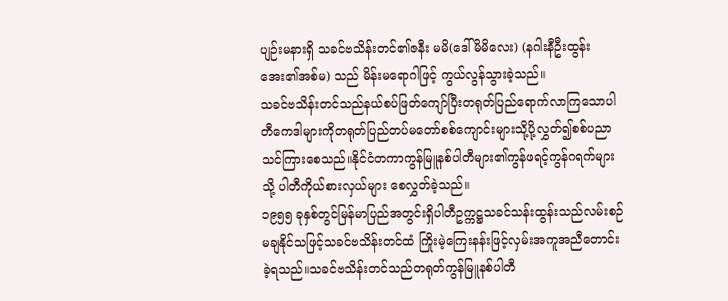ပျဉ်းမနားရှိ သခင်ဗသိန်းတင်၏ဇနီး မမိ(ဒေါ်မိမိလေး) (နဂါးနီဦးထွန်းအေး၏အစ်မ) သည် မိန်းမရောဂါဖြင့် ကွယ်လွန်သွားခဲ့သည်။
သခင်ဗသိန်းတင်သည်နယ်စပ်ဖြတ်ကျော်ပြီးတရုတ်ပြည်ရောက်လာကြသောပါတီကေဒါများကိုတရုတ်ပြည်တပ်မတော်စစ်ကျောင်းများသို့ပို့လွှတ်၍စစ်ပညာသင်ကြားစေသည်။နိုင်ငံတကာကွန်မြူနစ်ပါတီများ၏ကွန်ဖရင့်ကွန်ဂရက်များသို့ ပါတီကိုယ်စားလှယ်များ စေလွှတ်ခဲ့သည်။
၁၉၅၅ ခုနှစ်တွင်မြန်မာပြည်အတွင်းရှိပါတီဥက္ကဋ္ဌသခင်သန်းထွန်းသည်လမ်းစဉ်မချနိုင်သဖြင့်သခင်ဗသိန်းတင်ထံ ကြိုးမဲ့ကြေးနန်းဖြင့်လှမ်းအကူအညီတောင်းခဲ့ရသည်။သခင်ဗသိန်းတင်သည်တရုတ်ကွန်မြူနစ်ပါတီ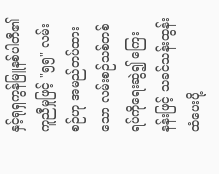နှင့်ရုရှကွန်မြူနစ်ပါတီ၏ကူညီမှုဖြင့် "၅၅" လမ်းစဉ်ဟု အမည်တပ်ထားသော လမ်းစဉ်သစ်တစ်ရပ်ကိုရေးဆွဲ၍ ကြေးနန်းဖြင့် သခင်သန်းထွန်းထံပေးပို့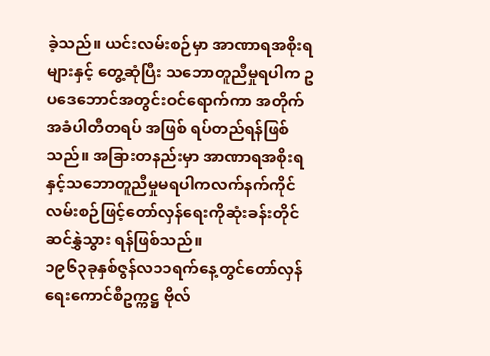ခဲ့သည်။ ယင်းလမ်းစဉ်မှာ အာဏာရအစိုးရများနှင့် တွေ့ဆုံပြီး သဘောတူညီမှုရပါက ဥပဒေဘောင်အတွင်းဝင်ရောက်ကာ အတိုက်အခံပါတီတရပ် အဖြစ် ရပ်တည်ရန်ဖြစ်သည်။ အခြားတနည်းမှာ အာဏာရအစိုးရနှင့်သဘောတူညီမှုမရပါကလက်နက်ကိုင်လမ်းစဉ်ဖြင့်တော်လှန်ရေးကိုဆုံးခန်းတိုင်ဆင်နွှဲသွား ရန်ဖြစ်သည်။
၁၉၆၃ခုနှစ်ဇွန်လ၁၁ရက်နေ့တွင်တော်လှန်ရေးကောင်စီဥက္ကဋ္ဌ ဗိုလ်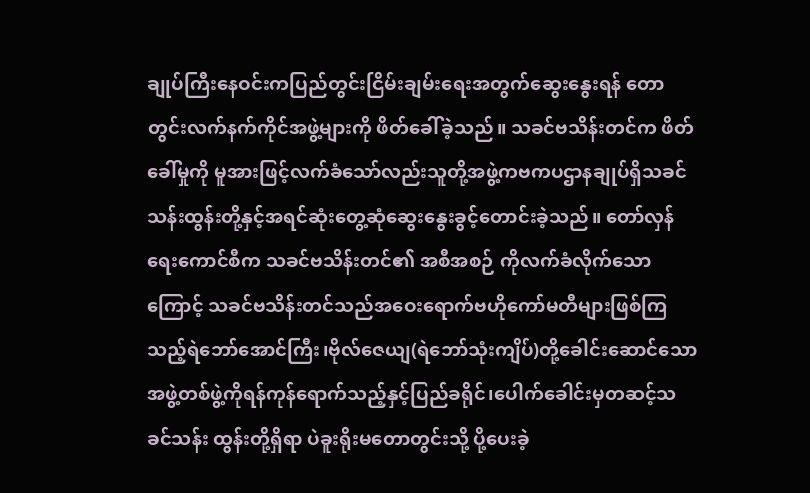ချုပ်ကြီးနေဝင်းကပြည်တွင်းငြိမ်းချမ်းရေးအတွက်ဆွေးနွေးရန် တောတွင်းလက်နက်ကိုင်အဖွဲ့များကို ဖိတ်ခေါ်ခဲ့သည်။ သခင်ဗသိန်းတင်က ဖိတ်ခေါ်မှုကို မူအားဖြင့်လက်ခံသော်လည်းသူတို့အဖွဲ့ကဗကပဌာနချုပ်ရှိသခင်သန်းထွန်းတို့နှင့်အရင်ဆုံးတွေ့ဆုံဆွေးနွေးခွင့်တောင်းခဲ့သည်။ တော်လှန်ရေးကောင်စီက သခင်ဗသိန်းတင်၏ အစီအစဉ် ကိုလက်ခံလိုက်သောကြောင့် သခင်ဗသိန်းတင်သည်အဝေးရောက်ဗဟိုကော်မတီများဖြစ်ကြသည့်ရဲဘော်အောင်ကြီး၊ဗိုလ်ဇေယျ(ရဲဘော်သုံးကျိပ်)တို့ခေါင်းဆောင်သောအဖွဲ့တစ်ဖွဲ့ကိုရန်ကုန်ရောက်သည့်နှင့်ပြည်ခရိုင်၊ပေါက်ခေါင်းမှတဆင့်သခင်သန်း ထွန်းတို့ရှိရာ ပဲခူးရိုးမတောတွင်းသို့ ပို့ပေးခဲ့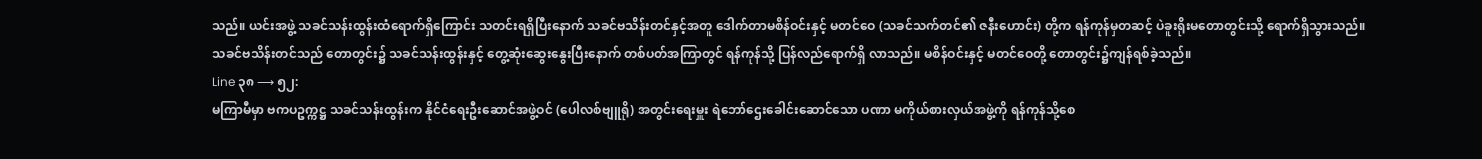သည်။ ယင်းအဖွဲ့ သခင်သန်းထွန်းထံရောက်ရှိကြောင်း သတင်းရရှိပြီးနောက် သခင်ဗသိန်းတင်နှင့်အတူ ဒေါက်တာမစိန်ဝင်းနှင့် မတင်ဝေ (သခင်သက်တင်၏ ဇနီးဟောင်း) တို့က ရန်ကုန်မှတဆင့် ပဲခူးရိုးမတောတွင်းသို့ ရောက်ရှိသွားသည်။
သခင်ဗသိန်းတင်သည် တောတွင်း၌ သခင်သန်းထွန်းနှင့် တွေ့ဆုံးဆွေးနွေးပြီးနောက် တစ်ပတ်အကြာတွင် ရန်ကုန်သို့ ပြန်လည်ရောက်ရှိ လာသည်။ မစိန်ဝင်းနှင့် မတင်ဝေတို့ တောတွင်း၌ကျန်ရစ်ခဲ့သည်။
Line ၃၈ ⟶ ၅၂:
မကြာမီမှာ ဗကပဥက္ကဋ္ဌ သခင်သန်းထွန်းက နိုင်ငံရေးဦးဆောင်အဖွဲ့ဝင် (ပေါလစ်ဗျူရို) အတွင်းရေးမှူး ရဲဘော်ဌေးခေါင်းဆောင်သော ပဏာ မကိုယ်စားလှယ်အဖွဲ့ကို ရန်ကုန်သို့စေ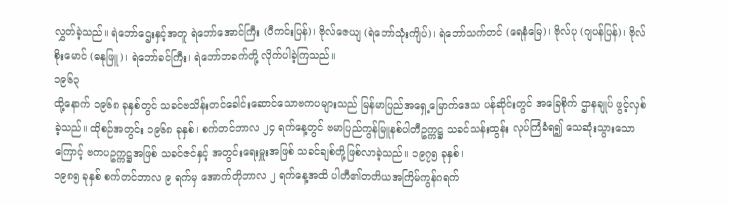လွှတ်ခဲ့သည်။ ရဲဘော်ဌေးနှင့်အတူ ရဲဘော်အောင်ကြီး (ပီကင်းပြန်)၊ ဗိုလ်ဇေယျ (ရဲဘော်သုံးကျိပ်)၊ ရဲဘော်သက်တင် (ရေနံမြေ)၊ ဗိုလ်ပု (ဂျပန်ပြန်)၊ ဗိုလ်စိုးမောင် (ဓနုဖြူ)၊ ရဲဘော်ခင်ကြီး၊ ရဲဘော်ဘခက်တို့ လိုက်ပါခဲ့ကြသည်။
၁၉၆၃
ထို့နောက် ၁၉၆၈ ခုနှစ်တွင် သခင်ဗသိန်းတင်ခေါင်းဆောင်သောဗကပများသည် မြန်မာပြည်အရှေ့မြောက်ဒေသ ပန်ဆိုင်းတွင် အခြေစိုက် ဌာနချုပ် ဖွင့်လှစ်ခဲ့သည်။ ထိုစဉ်အတွင်း ၁၉၆၈ ခုနှစ်၊ စက်တင်ဘာလ ၂၄ ရက်နေ့တွင် ဗမာပြည်ကွန်မြူနစ်ပါတီဥက္ကဋ္ဌ သခင်သန်းထွန်း လုပ်ကြံခံရ၍ သေဆုံးသွားသောကြောင့် ဗကပဥက္ကဋ္ဌအဖြစ် သခင်ဇင်နှင့် အတွင်းရေးမှူးအဖြစ် သခင်ချစ်တို့ဖြစ်လာခဲ့သည်။ ၁၉၇၅ ခုနှစ်၊
၁၉၈၅ ခုနှစ် စက်တင်ဘာလ ၉ ရက်မှ အောက်တိုဘာလ ၂ ရက်နေ့အထိ ပါတီ၏တတိယအကြိမ်ကွန်ဂရက်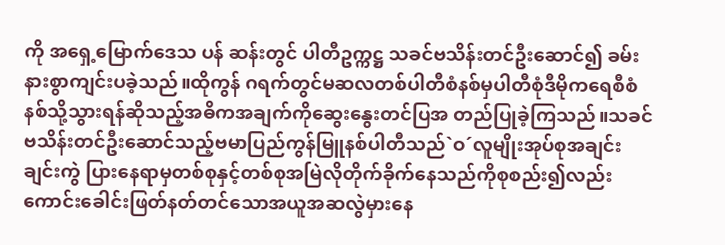ကို အရှေ့မြောက်ဒေသ ပန် ဆန်းတွင် ပါတီဥက္ကဋ္ဌ သခင်ဗသိန်းတင်ဦးဆောင်၍ ခမ်းနားစွာကျင်းပခဲ့သည်။ထိုကွန် ဂရက်တွင်မဆလတစ်ပါတီစံနစ်မှပါတီစုံဒီမိုကရေစီစံနစ်သို့သွားရန်ဆိုသည့်အဓိကအချက်ကိုဆွေးနွေးတင်ပြအ တည်ပြုခဲ့ကြသည်။သခင်ဗသိန်းတင်ဦးဆောင်သည့်ဗမာပြည်ကွန်မြူနစ်ပါတီသည်`ဝ´လူမျိုးအုပ်စုအချင်းချင်းကွဲ ပြားနေရာမှတစ်စုနှင့်တစ်စုအမြဲလိုတိုက်ခိုက်နေသည်ကိုစုစည်း၍လည်းကောင်းခေါင်းဖြတ်နတ်တင်သောအယူအဆလွဲမှားနေ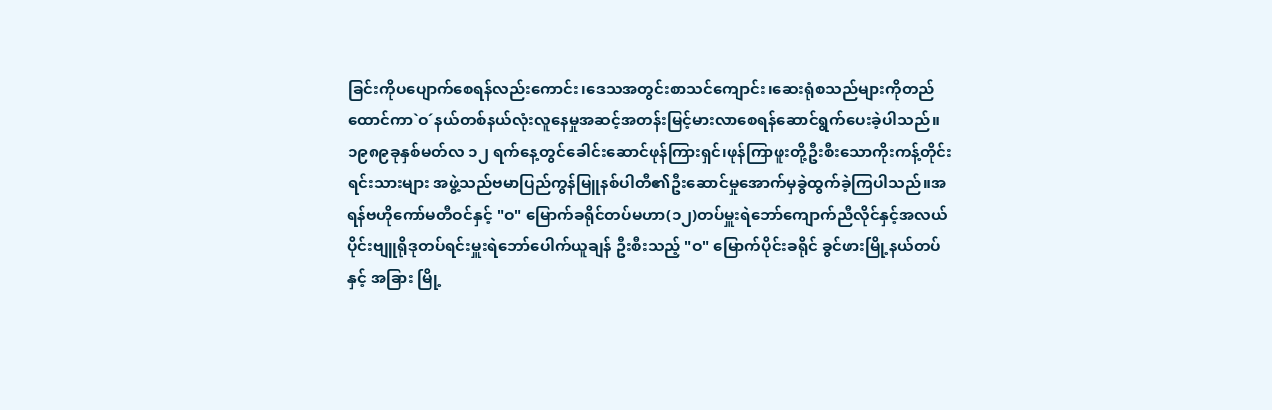ခြင်းကိုပပျောက်စေရန်လည်းကောင်း၊ဒေသအတွင်းစာသင်ကျောင်း၊ဆေးရုံစသည်များကိုတည် ထောင်ကာ`ဝ´နယ်တစ်နယ်လုံးလူနေမှုအဆင့်အတန်းမြင့်မားလာစေရန်ဆောင်ရွက်ပေးခဲ့ပါသည်။
၁၉၈၉ခုနှစ်မတ်လ ၁၂ ရက်နေ့တွင်ခေါင်းဆောင်ဖုန်ကြားရှင်၊ဖုန်ကြာဖူးတို့ဦးစီးသောကိုးကန့်တိုင်းရင်းသားများ အဖွဲ့သည်ဗမာပြည်ကွန်မြူနစ်ပါတီ၏ဦးဆောင်မှုအောက်မှခွဲထွက်ခဲ့ကြပါသည်။အရန်ဗဟိုကော်မတီဝင်နှင့် "ဝ" မြောက်ခရိုင်တပ်မဟာ(၁၂)တပ်မှူးရဲဘော်ကျောက်ညီလိုင်နှင့်အလယ်ပိုင်းဗျူရိုဒုတပ်ရင်းမှူးရဲဘော်ပေါက်ယူချန် ဦးစီးသည့် "ဝ" မြောက်ပိုင်းခရိုင် ခွင်ဖားမြို့နယ်တပ်နှင့် အခြား မြို့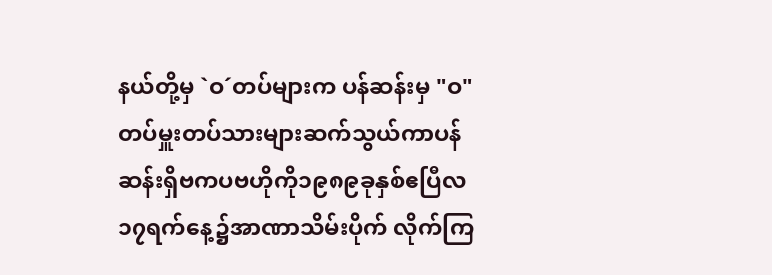နယ်တို့မှ `ဝ´တပ်များက ပန်ဆန်းမှ "ဝ" တပ်မှူးတပ်သားများဆက်သွယ်ကာပန်ဆန်းရှိဗကပဗဟိုကို၁၉၈၉ခုနှစ်ဧပြီလ၁၇ရက်နေ့၌အာဏာသိမ်းပိုက် လိုက်ကြ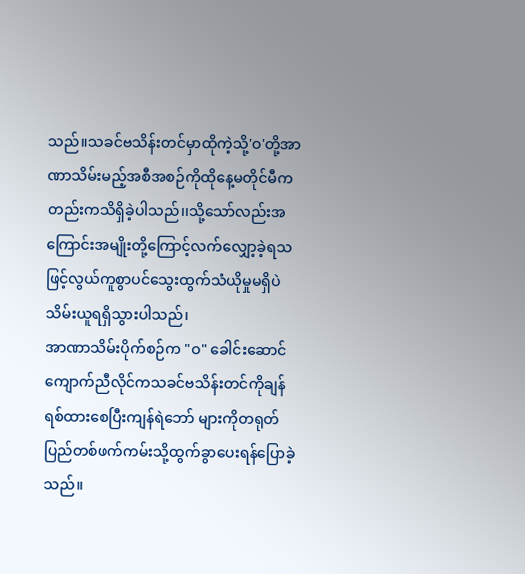သည်။သခင်ဗသိန်းတင်မှာထိုကဲ့သို့'ဝ'တို့အာဏာသိမ်းမည့်အစီအစဉ်ကိုထိုနေ့မတိုင်မီကတည်းကသိရှိခဲ့ပါသည်၊၊သို့သော်လည်းအကြောင်းအမျိုးတို့ကြောင့်လက်လျှော့ခဲ့ရသဖြင့်လွယ်ကူစွာပင်သွေးထွက်သံယိုမှုမရှိပဲသိမ်းယူရရှိသွားပါသည်၊
အာဏာသိမ်းပိုက်စဉ်က "ဝ" ခေါင်းဆောင် ကျောက်ညီလိုင်ကသခင်ဗသိန်းတင်ကိုချန်ရစ်ထားစေပြီးကျန်ရဲဘော် များကိုတရုတ်ပြည်တစ်ဖက်ကမ်းသို့ထွက်ခွာပေးရန်ပြောခဲ့သည်။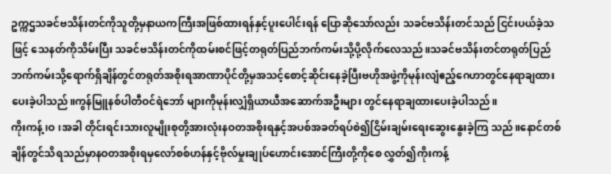ဥက္ကဌသခင်ဗသိန်းတင်ကိုသူတို့မှနာယကကြီးအဖြစ်ထားရန်နှင့်ပူးပေါင်းရန် ပြောဆိုသော်လည်း သခင်ဗသိန်းတင်သည် ငြင်းပယ်ခဲ့သဖြင့် သေနတ်ကိုသိမ်းပြီး သခင်ဗသိန်းတင်ကိုထမ်းစင်ဖြင့်တရုတ်ပြည်ဘက်ကမ်းသို့ပို့လိုက်လေသည်။သခင်ဗသိန်းတင်တရုတ်ပြည်ဘက်ကမ်းသို့ရောက်ရှိချိန်တွင်တရုတ်အစိုးရအာဏာပိုင်တို့မှအသင့်စောင့်ဆိုင်းနေခဲ့ပြီးဗဟိုအဖွဲ့ကိုမုန်းလျံဧည့်ဂေဟာတွင်နေရာချထားပေးခဲ့ပါသည်။ကွန်မြူနစ်ပါတီဝင်ရဲဘော် များကိုမုန်းလျှံရှိယာယီအဆောက်အဦးများ တွင်နေရာချထားပေးခဲ့ပါသည်။
ကိုးကန့်၊ဝ၊အခါ တိုင်းရင်းသားလူမျိုးစုတို့အားလုံးနဝတအစိုးရနှင့်အပစ်အခတ်ရပ်စဲ၍ငြိမ်းချမ်းရေးဆွေးနွေးခဲ့ကြ သည်။နောင်တစ်ချိန်တွင်သိရသည်မှာနဝတအစိုးရမှလော်စစ်ဟန်နှင့်ဗိုလ်မှုးချုပ်ဟောင်းအောင်ကြီးတို့ကိုစေ လွှတ်၍ကိုးကန့်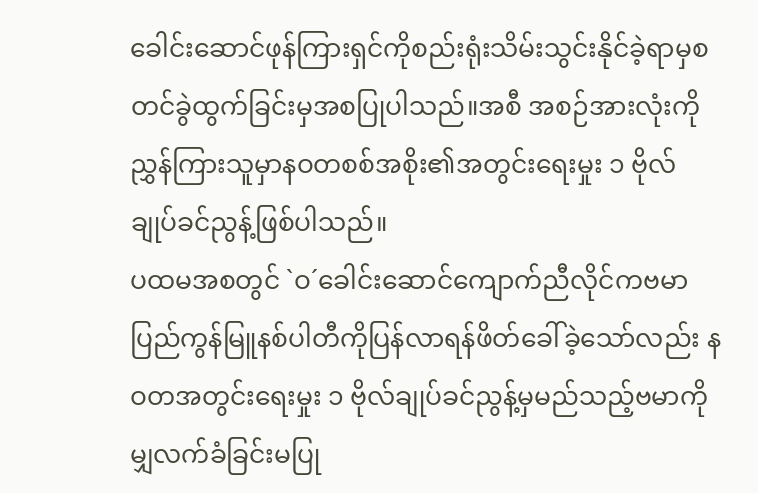ခေါင်းဆောင်ဖုန်ကြားရှင်ကိုစည်းရုံးသိမ်းသွင်းနိုင်ခဲ့ရာမှစတင်ခွဲထွက်ခြင်းမှအစပြုပါသည်။အစီ အစဉ်အားလုံးကိုညွှန်ကြားသူမှာနဝတစစ်အစိုး၏အတွင်းရေးမှုး ၁ ဗိုလ်ချုပ်ခင်ညွန့်ဖြစ်ပါသည်။
ပထမအစတွင် `ဝ´ခေါင်းဆောင်ကျောက်ညီလိုင်ကဗမာပြည်ကွန်မြူနစ်ပါတီကိုပြန်လာရန်ဖိတ်ခေါ်ခဲ့သော်လည်း နဝတအတွင်းရေးမှုး ၁ ဗိုလ်ချုပ်ခင်ညွန့်မှမည်သည့်ဗမာကိုမျှလက်ခံခြင်းမပြု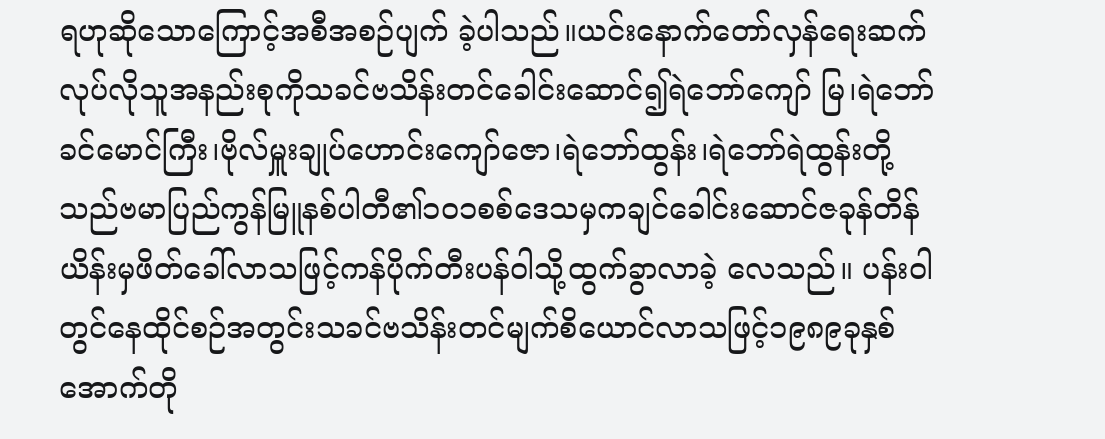ရဟုဆိုသောကြောင့်အစီအစဉ်ပျက် ခဲ့ပါသည်။ယင်းနောက်တော်လှန်ရေးဆက်လုပ်လိုသူအနည်းစုကိုသခင်ဗသိန်းတင်ခေါင်းဆောင်၍ရဲဘော်ကျော် မြ၊ရဲဘော်ခင်မောင်ကြီး၊ဗိုလ်မှူးချုပ်ဟောင်းကျော်ဇော၊ရဲဘော်ထွန်း၊ရဲဘော်ရဲထွန်းတို့သည်ဗမာပြည်ကွန်မြူနစ်ပါတီ၏၁၀၁စစ်ဒေသမှကချင်ခေါင်းဆောင်ဇခုန်တိန်ယိန်းမှဖိတ်ခေါ်လာသဖြင့်ကန်ပိုက်တီးပန်ဝါသို့ထွက်ခွာလာခဲ့ လေသည်။ ပန်းဝါတွင်နေထိုင်စဉ်အတွင်းသခင်ဗသိန်းတင်မျက်စိယောင်လာသဖြင့်၁၉၈၉ခုနှစ်အောက်တို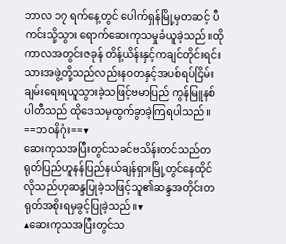ဘာလ ၁၇ ရက်နေ့တွင် ပေါက်ရှန်မြို့မှတဆင့် ပီကင်းသို့သွား ရောက်ဆေးကုသမှုခံယူခဲ့သည်။ထိုကာလအတွင်းဇခုန် တိန့်ယိန်းနှင့်ကချင်တိုင်းရင်းသားအဖွဲ့တို့သည်လည်းနဝတနှင့်အပစ်ရပ်ငြိမ်းချမ်းရေးရယူသွားခဲ့သဖြင့်ဗမာပြည် ကွန်မြူနစ်ပါတီသည် ထိုဒေသမှထွက်ခွာခဲ့ကြရပါသည်။
==ဘဝနိဂုံး==▼
ဆေးကုသအပြီးတွင်သခင်ဗသိန်းတင်သည်တရုတ်ပြည်ဟူနန်ပြည်နယ်ချန်ရှားမြို့တွင်နေထိုင်လိုသည်ဟုဆန္ဒပြုခဲ့သဖြင့်သူ၏ဆန္ဒအတိုင်းတရုတ်အစိုးရမှခွင့်ပြုခဲ့သည်။▼
▲ဆေးကုသအပြီးတွင်သ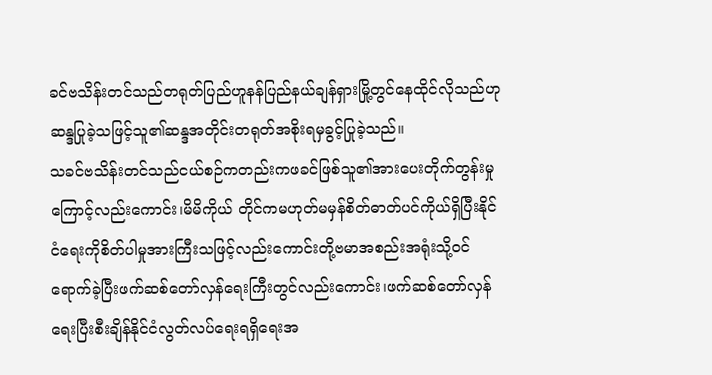ခင်ဗသိန်းတင်သည်တရုတ်ပြည်ဟူနန်ပြည်နယ်ချန်ရှားမြို့တွင်နေထိုင်လိုသည်ဟုဆန္ဒပြုခဲ့သဖြင့်သူ၏ဆန္ဒအတိုင်းတရုတ်အစိုးရမှခွင့်ပြုခဲ့သည်။
သခင်ဗသိန်းတင်သည်ငယ်စဉ်ကတည်းကဖခင်ဖြစ်သူ၏အားပေးတိုက်တွန်းမှုကြောင့်လည်းကောင်း၊မိမိကိုယ် တိုင်ကမဟုတ်မမှန်စိတ်ဓာတ်ပင်ကိုယ်ရှိပြီးနိုင်ငံရေးကိုစိတ်ပါမှုအားကြီးသဖြင့်လည်းကောင်းတို့ဗမာအစည်းအရုံးသို့ဝင်ရောက်ခဲ့ပြီးဖက်ဆစ်တော်လှန်ရေးကြီးတွင်လည်းကောင်း၊ဖက်ဆစ်တော်လှန်ရေးပြီးစီးချိန်နိုင်ငံလွတ်လပ်ရေးရရှိရေးအ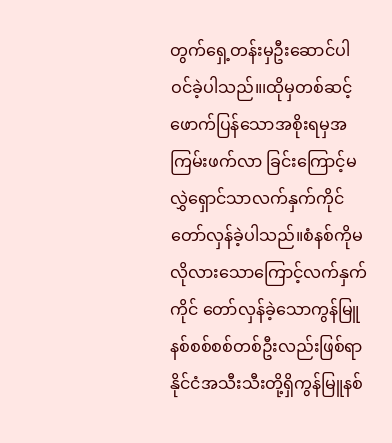တွက်ရှေ့တန်းမှဦးဆောင်ပါဝင်ခဲ့ပါသည်။၊ထိုမှတစ်ဆင့်ဖောက်ပြန်သောအစိုးရမှအကြမ်းဖက်လာ ခြင်းကြောင့်မလွှဲရှောင်သာလက်နှက်ကိုင်တော်လှန်ခဲ့ပါသည်။စံနစ်ကိုမလိုလားသောကြောင့်လက်နှက်ကိုင် တော်လှန်ခဲ့သောကွန်မြူနစ်စစ်စစ်တစ်ဦးလည်းဖြစ်ရာနိုင်ငံအသီးသီးတို့ရှိကွန်မြူနစ်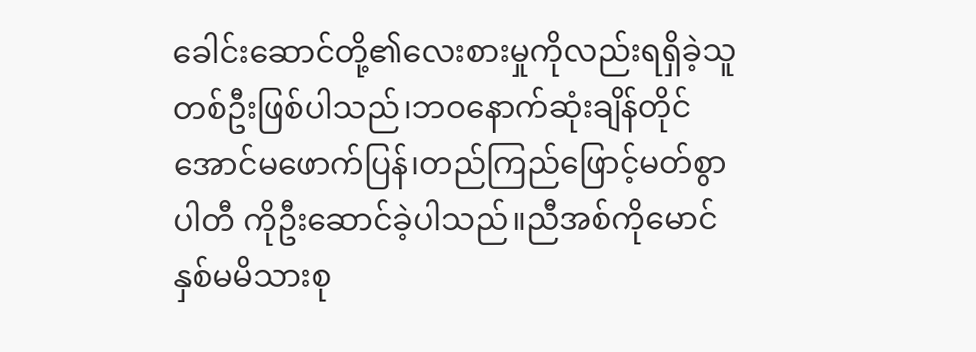ခေါင်းဆောင်တို့၏လေးစားမှုကိုလည်းရရှိခဲ့သူတစ်ဦးဖြစ်ပါသည်၊ဘဝနောက်ဆုံးချိန်တိုင်အောင်မဖောက်ပြန်၊တည်ကြည်ဖြောင့်မတ်စွာ ပါတီ ကိုဦးဆောင်ခဲ့ပါသည်။ညီအစ်ကိုမောင်နှစ်မမိသားစု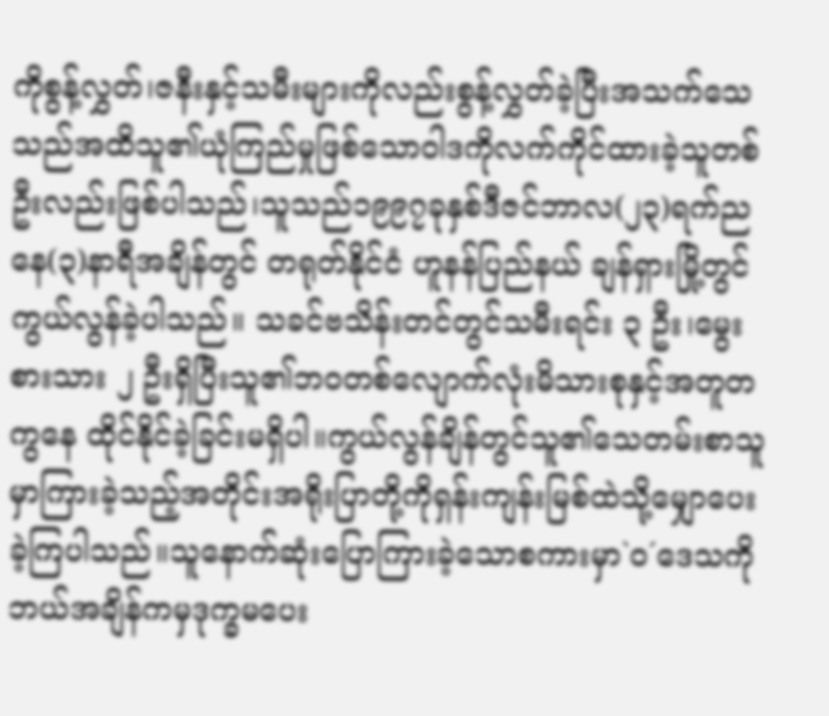ကိုစွန့်လွှတ်၊ဇနီးနှင့်သမီးများကိုလည်းစွန့်လွှတ်ခဲ့ပြီးအသက်သေသည်အထိသူ၏ယုံကြည်မှုဖြစ်သောဝါဒကိုလက်ကိုင်ထားခဲ့သူတစ်ဦးလည်းဖြစ်ပါသည်၊သူသည်၁၉၉၇ခုနှစ်ဒီဇင်ဘာလ(၂၃)ရက်ညနေ(၃)နာရီအချိန်တွင် တရုတ်နိုင်ငံ ဟူနန်ပြည်နယ် ချန်ရှားမြို့တွင် ကွယ်လွန်ခဲ့ပါသည်။ သခင်ဗသိန်းတင်တွင်သမီးရင်း ၃ ဦး၊မွေးစားသား ၂ ဦးရှိပြီးသူ၏ဘဝတစ်လျောက်လုံးမိသားစုနှင့်အတူတကွနေ ထိုင်နိုင်ခဲ့ခြင်းမရှိပါ။ကွယ်လွန်ချိန်တွင်သူ၏သေတမ်းစာသူမှာကြားခဲ့သည့်အတိုင်းအရိုးပြာတို့ကိုရှန်းကျန်းမြစ်ထဲသို့မျှောပေးခဲ့ကြပါသည်။သူနောက်ဆုံးပြောကြားခဲ့သောစကားမှာ`ဝ´ဒေသကိုဘယ်အချိန်ကမှဒုက္ခမပေး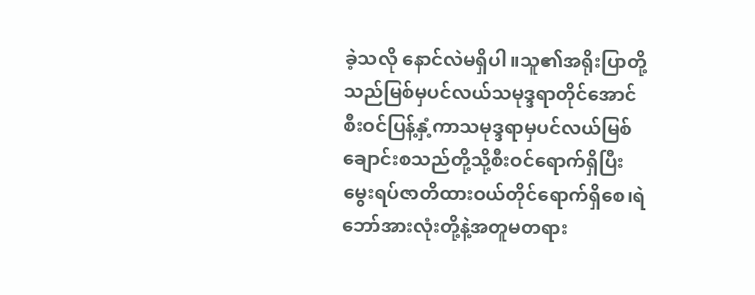ခဲ့သလို နောင်လဲမရှိပါ။သူ၏အရိုးပြာတို့သည်မြစ်မှပင်လယ်သမုဒ္ဒရာတိုင်အောင်စီးဝင်ပြန့်နှံ့ကာသမုဒ္ဒရာမှပင်လယ်မြစ် ချောင်းစသည်တို့သို့စီးဝင်ရောက်ရှိပြီးမွေးရပ်ဇာတိထားဝယ်တိုင်ရောက်ရှိစေ၊ရဲဘော်အားလုံးတို့နဲ့အတူမတရား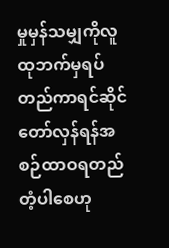မှုမှန်သမျှကိုလူထုဘက်မှရပ်တည်ကာရင်ဆိုင်တော်လှန်ရန်အစဉ်ထာဝရတည်တံ့ပါစေဟု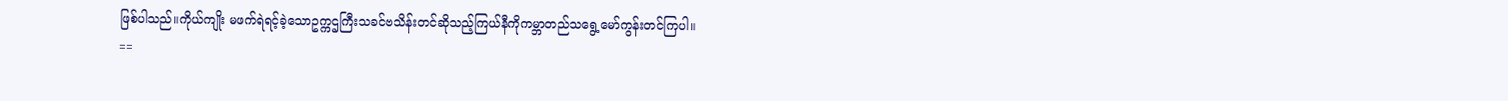ဖြစ်ပါသည်။ကိုယ်ကျိုး မဖက်ရဲရင့်ခဲ့သောဥက္ကဌကြီးသခင်ဗသိန်းတင်ဆိုသည့်ကြယ်နီကိုကမ္ဘာတည်သရွေ့မော်ကွန်းတင်ကြပါ။
==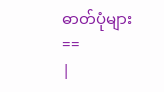ဓာတ်ပုံများ ==
|